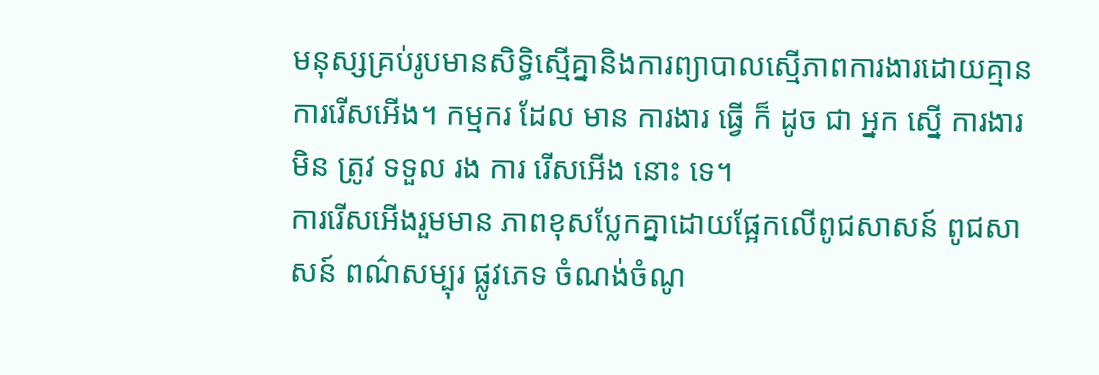មនុស្សគ្រប់រូបមានសិទ្ធិស្មើគ្នានិងការព្យាបាលស្មើភាពការងារដោយគ្មានការរើសអើង។ កម្មករ ដែល មាន ការងារ ធ្វើ ក៏ ដូច ជា អ្នក ស្នើ ការងារ មិន ត្រូវ ទទួល រង ការ រើសអើង នោះ ទេ។
ការរើសអើងរួមមាន ភាពខុសប្លែកគ្នាដោយផ្អែកលើពូជសាសន៍ ពូជសាសន៍ ពណ៌សម្បុរ ផ្លូវភេទ ចំណង់ចំណូ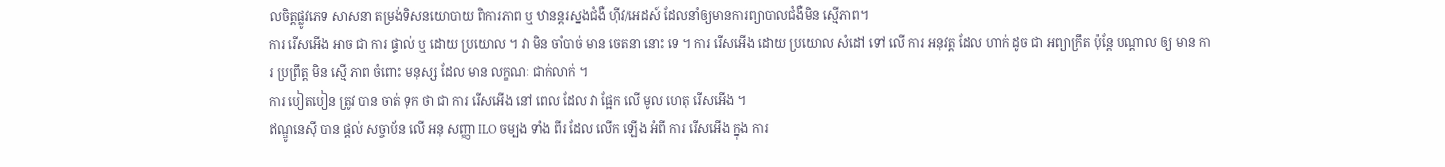លចិត្តផ្លូវភេទ សាសនា តម្រង់ទិសនយោបាយ ពិការភាព ឬ ឋានន្តរស្នងជំងឺ ហ៊ីវ/អេដស៍ ដែលនាំឲ្យមានការព្យាបាលជំងឺមិន ស្មើភាព។
ការ រើសអើង អាច ជា ការ ផ្ទាល់ ឬ ដោយ ប្រយោល ។ វា មិន ចាំបាច់ មាន ចេតនា នោះ ទេ ។ ការ រើសអើង ដោយ ប្រយោល សំដៅ ទៅ លើ ការ អនុវត្ត ដែល ហាក់ ដូច ជា អព្យាក្រឹត ប៉ុន្តែ បណ្តាល ឲ្យ មាន ការ ប្រព្រឹត្ត មិន ស្មើ ភាព ចំពោះ មនុស្ស ដែល មាន លក្ខណៈ ជាក់លាក់ ។
ការ បៀតបៀន ត្រូវ បាន ចាត់ ទុក ថា ជា ការ រើសអើង នៅ ពេល ដែល វា ផ្អែក លើ មូល ហេតុ រើសអើង ។
ឥណ្ឌូនេស៊ី បាន ផ្តល់ សច្ចាប័ន លើ អនុ សញ្ញា ILO ចម្បង ទាំង ពីរ ដែល លើក ឡើង អំពី ការ រើសអើង ក្នុង ការ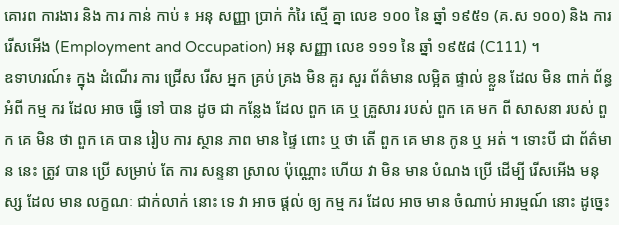គោរព ការងារ និង ការ កាន់ កាប់ ៖ អនុ សញ្ញា ប្រាក់ កំរៃ ស្មើ គ្នា លេខ ១០០ នៃ ឆ្នាំ ១៩៥១ (គ.ស ១០០) និង ការ រើសអើង (Employment and Occupation) អនុ សញ្ញា លេខ ១១១ នៃ ឆ្នាំ ១៩៥៨ (C111) ។
ឧទាហរណ៍៖ ក្នុង ដំណើរ ការ ជ្រើស រើស អ្នក គ្រប់ គ្រង មិន គួរ សួរ ព័ត៌មាន លម្អិត ផ្ទាល់ ខ្លួន ដែល មិន ពាក់ ព័ន្ធ អំពី កម្ម ករ ដែល អាច ធ្វើ ទៅ បាន ដូច ជា កន្លែង ដែល ពួក គេ ឬ គ្រួសារ របស់ ពួក គេ មក ពី សាសនា របស់ ពួក គេ មិន ថា ពួក គេ បាន រៀប ការ ស្ថាន ភាព មាន ផ្ទៃ ពោះ ឬ ថា តើ ពួក គេ មាន កូន ឬ អត់ ។ ទោះបី ជា ព័ត៌មាន នេះ ត្រូវ បាន ប្រើ សម្រាប់ តែ ការ សន្ទនា ស្រាល ប៉ុណ្ណោះ ហើយ វា មិន មាន បំណង ប្រើ ដើម្បី រើសអើង មនុស្ស ដែល មាន លក្ខណៈ ជាក់លាក់ នោះ ទេ វា អាច ផ្តល់ ឲ្យ កម្ម ករ ដែល អាច មាន ចំណាប់ អារម្មណ៍ នោះ ដូច្នេះ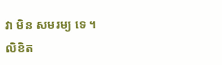វា មិន សមរម្យ ទេ ។
លិខិត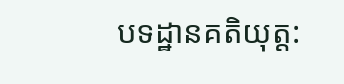បទដ្ឋានគតិយុត្ត: